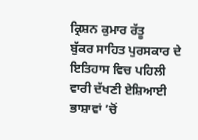ਕ੍ਰਿਸ਼ਨ ਕੁਮਾਰ ਰੱਤੂ
ਬੁੱਕਰ ਸਾਹਿਤ ਪੁਰਸਕਾਰ ਦੇ ਇਤਿਹਾਸ ਵਿਚ ਪਹਿਲੀ ਵਾਰੀ ਦੱਖਣੀ ਏਸ਼ਿਆਈ ਭਾਸ਼ਾਵਾਂ ’ਚੋਂ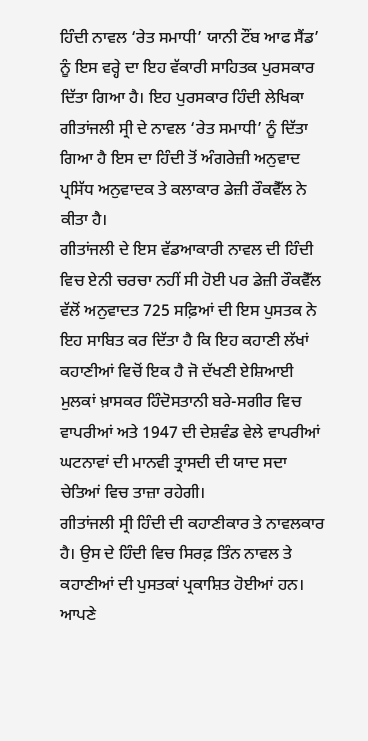ਹਿੰਦੀ ਨਾਵਲ ‘ਰੇਤ ਸਮਾਧੀ’ ਯਾਨੀ ਟੌਂਬ ਆਫ ਸੈਂਡ’ ਨੂੰ ਇਸ ਵਰ੍ਹੇ ਦਾ ਇਹ ਵੱਕਾਰੀ ਸਾਹਿਤਕ ਪੁਰਸਕਾਰ ਦਿੱਤਾ ਗਿਆ ਹੈ। ਇਹ ਪੁਰਸਕਾਰ ਹਿੰਦੀ ਲੇਖਿਕਾ ਗੀਤਾਂਜਲੀ ਸ੍ਰੀ ਦੇ ਨਾਵਲ ‘ਰੇਤ ਸਮਾਧੀ’ ਨੂੰ ਦਿੱਤਾ ਗਿਆ ਹੈ ਇਸ ਦਾ ਹਿੰਦੀ ਤੋਂ ਅੰਗਰੇਜ਼ੀ ਅਨੁਵਾਦ ਪ੍ਰਸਿੱਧ ਅਨੁਵਾਦਕ ਤੇ ਕਲਾਕਾਰ ਡੇਜ਼ੀ ਰੌਕਵੈੱਲ ਨੇ ਕੀਤਾ ਹੈ।
ਗੀਤਾਂਜਲੀ ਦੇ ਇਸ ਵੱਡਆਕਾਰੀ ਨਾਵਲ ਦੀ ਹਿੰਦੀ ਵਿਚ ਏਨੀ ਚਰਚਾ ਨਹੀਂ ਸੀ ਹੋਈ ਪਰ ਡੇਜ਼ੀ ਰੌਕਵੈੱਲ ਵੱਲੋਂ ਅਨੁਵਾਦਤ 725 ਸਫ਼ਿਆਂ ਦੀ ਇਸ ਪੁਸਤਕ ਨੇ ਇਹ ਸਾਬਿਤ ਕਰ ਦਿੱਤਾ ਹੈ ਕਿ ਇਹ ਕਹਾਣੀ ਲੱਖਾਂ ਕਹਾਣੀਆਂ ਵਿਚੋਂ ਇਕ ਹੈ ਜੋ ਦੱਖਣੀ ਏਸ਼ਿਆਈ ਮੁਲਕਾਂ ਖ਼ਾਸਕਰ ਹਿੰਦੋਸਤਾਨੀ ਬਰੇ-ਸਗੀਰ ਵਿਚ ਵਾਪਰੀਆਂ ਅਤੇ 1947 ਦੀ ਦੇਸ਼ਵੰਡ ਵੇਲੇ ਵਾਪਰੀਆਂ ਘਟਨਾਵਾਂ ਦੀ ਮਾਨਵੀ ਤ੍ਰਾਸਦੀ ਦੀ ਯਾਦ ਸਦਾ ਚੇਤਿਆਂ ਵਿਚ ਤਾਜ਼ਾ ਰਹੇਗੀ।
ਗੀਤਾਂਜਲੀ ਸ੍ਰੀ ਹਿੰਦੀ ਦੀ ਕਹਾਣੀਕਾਰ ਤੇ ਨਾਵਲਕਾਰ ਹੈ। ਉਸ ਦੇ ਹਿੰਦੀ ਵਿਚ ਸਿਰਫ਼ ਤਿੰਨ ਨਾਵਲ ਤੇ ਕਹਾਣੀਆਂ ਦੀ ਪੁਸਤਕਾਂ ਪ੍ਰਕਾਸ਼ਿਤ ਹੋਈਆਂ ਹਨ। ਆਪਣੇ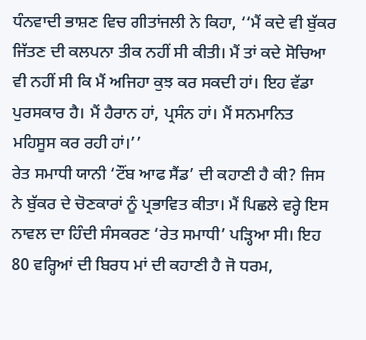ਧੰਨਵਾਦੀ ਭਾਸ਼ਣ ਵਿਚ ਗੀਤਾਂਜਲੀ ਨੇ ਕਿਹਾ, ‘‘ਮੈਂ ਕਦੇ ਵੀ ਬੁੱਕਰ ਜਿੱਤਣ ਦੀ ਕਲਪਨਾ ਤੀਕ ਨਹੀਂ ਸੀ ਕੀਤੀ। ਮੈਂ ਤਾਂ ਕਦੇ ਸੋਚਿਆ ਵੀ ਨਹੀਂ ਸੀ ਕਿ ਮੈਂ ਅਜਿਹਾ ਕੁਝ ਕਰ ਸਕਦੀ ਹਾਂ। ਇਹ ਵੱਡਾ ਪੁਰਸਕਾਰ ਹੈ। ਮੈਂ ਹੈਰਾਨ ਹਾਂ, ਪ੍ਰਸੰਨ ਹਾਂ। ਮੈਂ ਸਨਮਾਨਿਤ ਮਹਿਸੂਸ ਕਰ ਰਹੀ ਹਾਂ।’’
ਰੇਤ ਸਮਾਧੀ ਯਾਨੀ ‘ਟੌਂਬ ਆਫ ਸੈਂਡ’ ਦੀ ਕਹਾਣੀ ਹੈ ਕੀ? ਜਿਸ ਨੇ ਬੁੱਕਰ ਦੇ ਚੋਣਕਾਰਾਂ ਨੂੰ ਪ੍ਰਭਾਵਿਤ ਕੀਤਾ। ਮੈਂ ਪਿਛਲੇ ਵਰ੍ਹੇ ਇਸ ਨਾਵਲ ਦਾ ਹਿੰਦੀ ਸੰਸਕਰਣ ‘ਰੇਤ ਸਮਾਧੀ’ ਪੜ੍ਹਿਆ ਸੀ। ਇਹ 80 ਵਰ੍ਹਿਆਂ ਦੀ ਬਿਰਧ ਮਾਂ ਦੀ ਕਹਾਣੀ ਹੈ ਜੋ ਧਰਮ,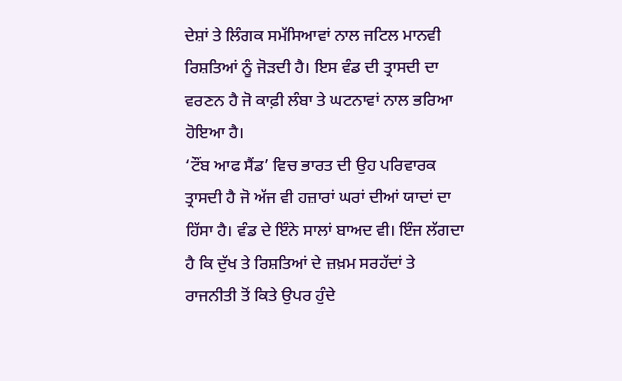ਦੇਸ਼ਾਂ ਤੇ ਲਿੰਗਕ ਸਮੱਸਿਆਵਾਂ ਨਾਲ ਜਟਿਲ ਮਾਨਵੀ ਰਿਸ਼ਤਿਆਂ ਨੂੰ ਜੋੜਦੀ ਹੈ। ਇਸ ਵੰਡ ਦੀ ਤ੍ਰਾਸਦੀ ਦਾ ਵਰਣਨ ਹੈ ਜੋ ਕਾਫ਼ੀ ਲੰਬਾ ਤੇ ਘਟਨਾਵਾਂ ਨਾਲ ਭਰਿਆ ਹੋਇਆ ਹੈ।
‘ਟੌਂਬ ਆਫ ਸੈਂਡ’ ਵਿਚ ਭਾਰਤ ਦੀ ਉਹ ਪਰਿਵਾਰਕ ਤ੍ਰਾਸਦੀ ਹੈ ਜੋ ਅੱਜ ਵੀ ਹਜ਼ਾਰਾਂ ਘਰਾਂ ਦੀਆਂ ਯਾਦਾਂ ਦਾ ਹਿੱਸਾ ਹੈ। ਵੰਡ ਦੇ ਇੰਨੇ ਸਾਲਾਂ ਬਾਅਦ ਵੀ। ਇੰਜ ਲੱਗਦਾ ਹੈ ਕਿ ਦੁੱਖ ਤੇ ਰਿਸ਼ਤਿਆਂ ਦੇ ਜ਼ਖ਼ਮ ਸਰਹੱਦਾਂ ਤੇ ਰਾਜਨੀਤੀ ਤੋਂ ਕਿਤੇ ਉਪਰ ਹੁੰਦੇ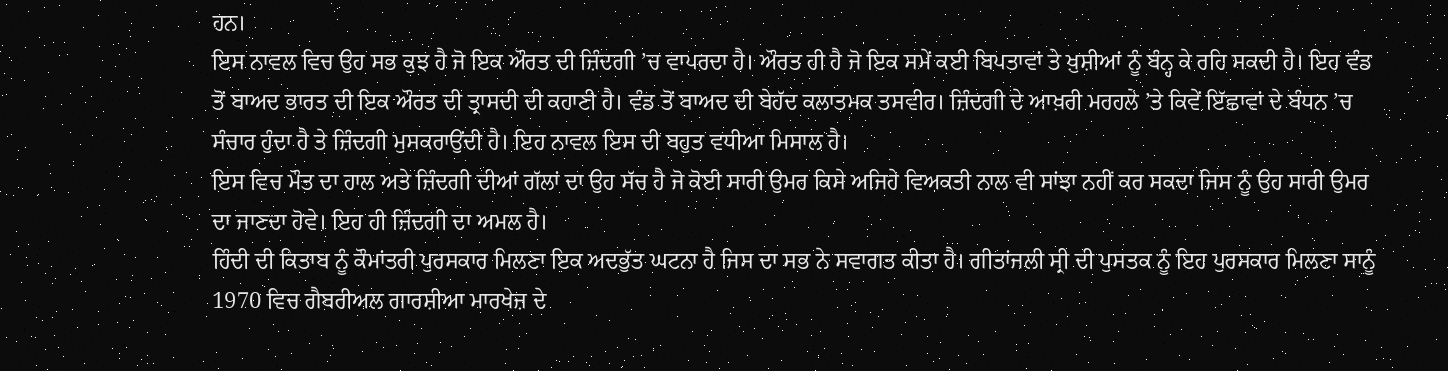ਹਨ।
ਇਸ ਨਾਵਲ ਵਿਚ ਉਹ ਸਭ ਕੁਝ ਹੈ ਜੋ ਇਕ ਔਰਤ ਦੀ ਜ਼ਿੰਦਗੀ ’ਚ ਵਾਪਰਦਾ ਹੈ। ਔਰਤ ਹੀ ਹੈ ਜੋ ਇਕ ਸਮੇਂ ਕਈ ਬਿਪਤਾਵਾਂ ਤੇ ਖ਼ੁਸ਼ੀਆਂ ਨੂੰ ਬੰਨ੍ਹ ਕੇ ਰਹਿ ਸਕਦੀ ਹੈ। ਇਹ ਵੰਡ ਤੋਂ ਬਾਅਦ ਭਾਰਤ ਦੀ ਇਕ ਔਰਤ ਦੀ ਤ੍ਰਾਸਦੀ ਦੀ ਕਹਾਣੀ ਹੈ। ਵੰਡ ਤੋਂ ਬਾਅਦ ਦੀ ਬੇਹੱਦ ਕਲਾਤਮਕ ਤਸਵੀਰ। ਜ਼ਿੰਦਗੀ ਦੇ ਆਖ਼ਰੀ ਮਰਹਲੇ ’ਤੇ ਕਿਵੇਂ ਇੱਛਾਵਾਂ ਦੇ ਬੰਧਨ ’ਚ ਸੰਚਾਰ ਹੁੰਦਾ ਹੈ ਤੇ ਜ਼ਿੰਦਗੀ ਮੁਸਕਰਾਉਂਦੀ ਹੈ। ਇਹ ਨਾਵਲ ਇਸ ਦੀ ਬਹੁਤ ਵਧੀਆ ਮਿਸਾਲ ਹੈ।
ਇਸ ਵਿਚ ਮੌਤ ਦਾ ਹਾਲ ਅਤੇ ਜ਼ਿੰਦਗੀ ਦੀਆਂ ਗੱਲਾਂ ਦਾ ਉਹ ਸੱਚ ਹੈ ਜੋ ਕੋਈ ਸਾਰੀ ਉਮਰ ਕਿਸੇ ਅਜਿਹੇ ਵਿਅਕਤੀ ਨਾਲ ਵੀ ਸਾਂਝਾ ਨਹੀਂ ਕਰ ਸਕਦਾ ਜਿਸ ਨੂੰ ਉਹ ਸਾਰੀ ਉਮਰ ਦਾ ਜਾਣਦਾ ਹੋਵੇ। ਇਹ ਹੀ ਜ਼ਿੰਦਗੀ ਦਾ ਅਮਲ ਹੈ।
ਹਿੰਦੀ ਦੀ ਕਿਤਾਬ ਨੂੰ ਕੌਮਾਂਤਰੀ ਪੁਰਸਕਾਰ ਮਿਲਣਾ ਇਕ ਅਦਭੁੱਤ ਘਟਨਾ ਹੈ ਜਿਸ ਦਾ ਸਭ ਨੇ ਸਵਾਗਤ ਕੀਤਾ ਹੈ। ਗੀਤਾਂਜਲੀ ਸ੍ਰੀ ਦੀ ਪੁਸਤਕ ਨੂੰ ਇਹ ਪੁਰਸਕਾਰ ਮਿਲਣਾ ਸਾਨੂੰ 1970 ਵਿਚ ਗੈਬਰੀਅਲ ਗਾਰਸ਼ੀਆ ਮਾਰਖੇਜ਼ ਦੇ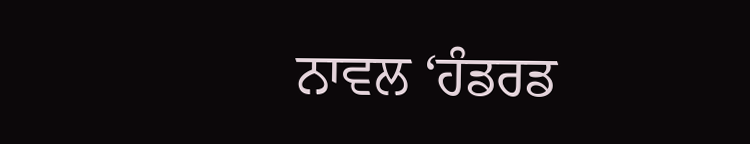ਨਾਵਲ ‘ਹੰਡਰਡ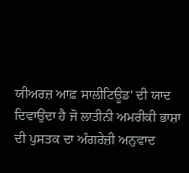ਯੀਅਰਜ਼ ਆਫ਼ ਸਾਲੀਟਿਊਡ’ ਦੀ ਯਾਦ ਦਿਵਾਉਂਦਾ ਹੈ ਜੋ ਲਾਤੀਨੀ ਅਮਰੀਕੀ ਭਾਸ਼ਾ ਦੀ ਪੁਸਤਕ ਦਾ ਅੰਗਰੇਜ਼ੀ ਅਨੁਵਾਦ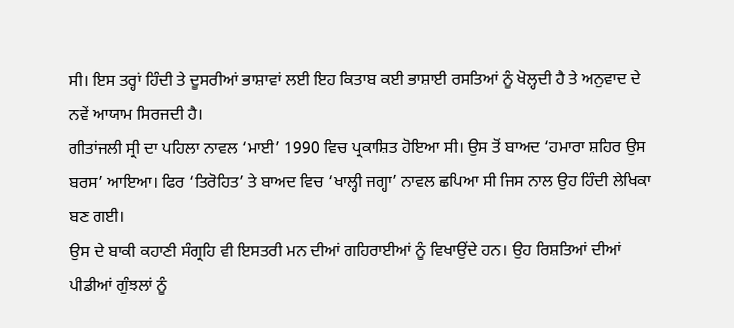ਸੀ। ਇਸ ਤਰ੍ਹਾਂ ਹਿੰਦੀ ਤੇ ਦੂਸਰੀਆਂ ਭਾਸ਼ਾਵਾਂ ਲਈ ਇਹ ਕਿਤਾਬ ਕਈ ਭਾਸ਼ਾਈ ਰਸਤਿਆਂ ਨੂੰ ਖੋਲ੍ਹਦੀ ਹੈ ਤੇ ਅਨੁਵਾਦ ਦੇ ਨਵੇਂ ਆਯਾਮ ਸਿਰਜਦੀ ਹੈ।
ਗੀਤਾਂਜਲੀ ਸ੍ਰੀ ਦਾ ਪਹਿਲਾ ਨਾਵਲ ‘ਮਾਈ’ 1990 ਵਿਚ ਪ੍ਰਕਾਸ਼ਿਤ ਹੋਇਆ ਸੀ। ਉਸ ਤੋਂ ਬਾਅਦ ‘ਹਮਾਰਾ ਸ਼ਹਿਰ ਉਸ ਬਰਸ’ ਆਇਆ। ਫਿਰ ‘ਤਿਰੋਹਿਤ’ ਤੇ ਬਾਅਦ ਵਿਚ ‘ਖਾਲ੍ਹੀ ਜਗ੍ਹਾ’ ਨਾਵਲ ਛਪਿਆ ਸੀ ਜਿਸ ਨਾਲ ਉਹ ਹਿੰਦੀ ਲੇਖਿਕਾ ਬਣ ਗਈ।
ਉਸ ਦੇ ਬਾਕੀ ਕਹਾਣੀ ਸੰਗ੍ਰਹਿ ਵੀ ਇਸਤਰੀ ਮਨ ਦੀਆਂ ਗਹਿਰਾਈਆਂ ਨੂੰ ਵਿਖਾਉਂਦੇ ਹਨ। ਉਹ ਰਿਸ਼ਤਿਆਂ ਦੀਆਂ ਪੀਡੀਆਂ ਗੁੰਝਲਾਂ ਨੂੰ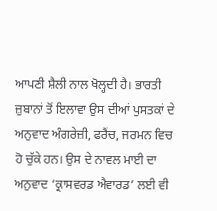ਆਪਣੀ ਸ਼ੈਲੀ ਨਾਲ ਖੋਲ੍ਹਦੀ ਹੈ। ਭਾਰਤੀ ਜ਼ੁਬਾਨਾਂ ਤੋਂ ਇਲਾਵਾ ਉਸ ਦੀਆਂ ਪੁਸਤਕਾਂ ਦੇ ਅਨੁਵਾਦ ਅੰਗਰੇਜ਼ੀ, ਫਰੈਂਚ, ਜਰਮਨ ਵਿਚ ਹੋ ਚੁੱਕੇ ਹਨ। ਉਸ ਦੇ ਨਾਵਲ ਮਾਈ ਦਾ ਅਨੁਵਾਦ ‘ਕ੍ਰਾਸਵਰਡ ਐਵਾਰਡ’ ਲਈ ਵੀ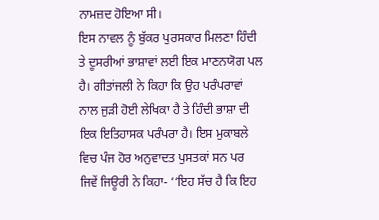ਨਾਮਜ਼ਦ ਹੋਇਆ ਸੀ।
ਇਸ ਨਾਵਲ ਨੂੰ ਬੁੱਕਰ ਪੁਰਸਕਾਰ ਮਿਲਣਾ ਹਿੰਦੀ ਤੇ ਦੂਸਰੀਆਂ ਭਾਸ਼ਾਵਾਂ ਲਈ ਇਕ ਮਾਣਨਯੋਗ ਪਲ ਹੈ। ਗੀਤਾਂਜਲੀ ਨੇ ਕਿਹਾ ਕਿ ਉਹ ਪਰੰਪਰਾਵਾਂ ਨਾਲ ਜੁੜੀ ਹੋਈ ਲੇਖਿਕਾ ਹੈ ਤੇ ਹਿੰਦੀ ਭਾਸ਼ਾ ਦੀ ਇਕ ਇਤਿਹਾਸਕ ਪਰੰਪਰਾ ਹੈ। ਇਸ ਮੁਕਾਬਲੇ ਵਿਚ ਪੰਜ ਹੋਰ ਅਨੁਵਾਦਤ ਪੁਸਤਕਾਂ ਸਨ ਪਰ ਜਿਵੇਂ ਜਿਊਰੀ ਨੇ ਕਿਹਾ- ‘‘ਇਹ ਸੱਚ ਹੈ ਕਿ ਇਹ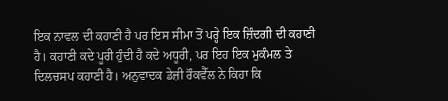ਇਕ ਨਾਵਲ ਦੀ ਕਹਾਣੀ ਹੈ ਪਰ ਇਸ ਸੀਮਾ ਤੋਂ ਪਰ੍ਹੇ ਇਕ ਜ਼ਿੰਦਗੀ ਦੀ ਕਹਾਣੀ ਹੈ। ਕਹਾਣੀ ਕਦੇ ਪੂਰੀ ਹੁੰਦੀ ਹੈ ਕਦੇ ਅਧੂਰੀ, ਪਰ ਇਹ ਇਕ ਮੁਕੰਮਲ ਤੇ ਦਿਲਚਸਪ ਕਹਾਣੀ ਹੈ। ਅਨੁਵਾਦਕ ਡੇਜ਼ੀ ਰੌਕਵੈੱਲ ਨੇ ਕਿਹਾ ਕਿ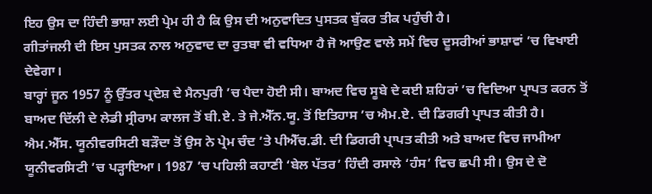ਇਹ ਉਸ ਦਾ ਹਿੰਦੀ ਭਾਸ਼ਾ ਲਈ ਪ੍ਰੇਮ ਹੀ ਹੈ ਕਿ ਉਸ ਦੀ ਅਨੁਵਾਦਿਤ ਪੁਸਤਕ ਬੁੱਕਰ ਤੀਕ ਪਹੁੰਚੀ ਹੈ।
ਗੀਤਾਂਜਲੀ ਦੀ ਇਸ ਪੁਸਤਕ ਨਾਲ ਅਨੁਵਾਦ ਦਾ ਰੁਤਬਾ ਵੀ ਵਧਿਆ ਹੈ ਜੋ ਆਉਣ ਵਾਲੇ ਸਮੇਂ ਵਿਚ ਦੂਸਰੀਆਂ ਭਾਸ਼ਾਵਾਂ ’ਚ ਵਿਖਾਈ ਦੇਵੇਗਾ।
ਬਾਰ੍ਹਾਂ ਜੂਨ 1957 ਨੂੰ ਉੱਤਰ ਪ੍ਰਦੇਸ਼ ਦੇ ਮੈਨਪੁਰੀ ’ਚ ਪੈਦਾ ਹੋਈ ਸੀ। ਬਾਅਦ ਵਿਚ ਸੂਬੇ ਦੇ ਕਈ ਸ਼ਹਿਰਾਂ ’ਚ ਵਿਦਿਆ ਪ੍ਰਾਪਤ ਕਰਨ ਤੋਂ ਬਾਅਦ ਦਿੱਲੀ ਦੇ ਲੇਡੀ ਸ੍ਰੀਰਾਮ ਕਾਲਜ ਤੋਂ ਬੀ.ਏ. ਤੇ ਜੇ.ਐੱਨ.ਯੂ. ਤੋਂ ਇਤਿਹਾਸ ’ਚ ਐਮ.ਏ. ਦੀ ਡਿਗਰੀ ਪ੍ਰਾਪਤ ਕੀਤੀ ਹੈ। ਐਮ.ਐੱਸ. ਯੂਨੀਵਰਸਿਟੀ ਬੜੌਦਾ ਤੋਂ ਉਸ ਨੇ ਪ੍ਰੇਮ ਚੰਦ ’ਤੇ ਪੀਐੱਚ.ਡੀ. ਦੀ ਡਿਗਰੀ ਪ੍ਰਾਪਤ ਕੀਤੀ ਅਤੇ ਬਾਅਦ ਵਿਚ ਜਾਮੀਆ ਯੂਨੀਵਰਸਿਟੀ ’ਚ ਪੜ੍ਹਾਇਆ। 1987 ’ਚ ਪਹਿਲੀ ਕਹਾਣੀ ‘ਬੇਲ ਪੱਤਰ’ ਹਿੰਦੀ ਰਸਾਲੇ ‘ਹੰਸ’ ਵਿਚ ਛਪੀ ਸੀ। ਉਸ ਦੇ ਦੋ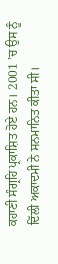ਕਹਾਣੀ ਸੰਗ੍ਰਹਿ ਪ੍ਰਕਾਸ਼ਿਤ ਹੋਏ ਹਨ। 2001 ’ਚ ਉਸ ਨੂੰ ਦਿੱਲੀ ਅਕਾਦਮੀ ਨੇ ਸਨਮਾਨਿਤ ਕੀਤਾ ਸੀ।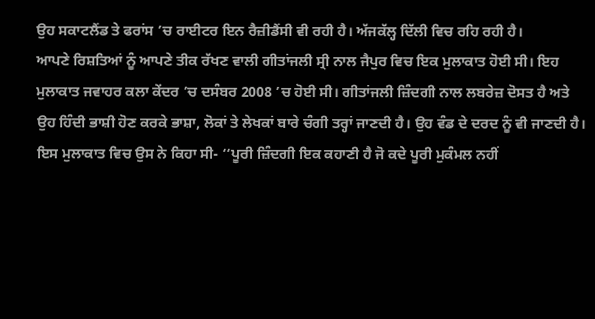ਉਹ ਸਕਾਟਲੈਂਡ ਤੇ ਫਰਾਂਸ ’ਚ ਰਾਈਟਰ ਇਨ ਰੈਜ਼ੀਡੈਂਸੀ ਵੀ ਰਹੀ ਹੈ। ਅੱਜਕੱਲ੍ਹ ਦਿੱਲੀ ਵਿਚ ਰਹਿ ਰਹੀ ਹੈ।
ਆਪਣੇ ਰਿਸ਼ਤਿਆਂ ਨੂੰ ਆਪਣੇ ਤੀਕ ਰੱਖਣ ਵਾਲੀ ਗੀਤਾਂਜਲੀ ਸ੍ਰੀ ਨਾਲ ਜੈਪੁਰ ਵਿਚ ਇਕ ਮੁਲਾਕਾਤ ਹੋਈ ਸੀ। ਇਹ ਮੁਲਾਕਾਤ ਜਵਾਹਰ ਕਲਾ ਕੇਂਦਰ ’ਚ ਦਸੰਬਰ 2008 ’ਚ ਹੋਈ ਸੀ। ਗੀਤਾਂਜਲੀ ਜ਼ਿੰਦਗੀ ਨਾਲ ਲਬਰੇਜ਼ ਦੋਸਤ ਹੈ ਅਤੇ ਉਹ ਹਿੰਦੀ ਭਾਸ਼ੀ ਹੋਣ ਕਰਕੇ ਭਾਸ਼ਾ, ਲੋਕਾਂ ਤੇ ਲੇਖਕਾਂ ਬਾਰੇ ਚੰਗੀ ਤਰ੍ਹਾਂ ਜਾਣਦੀ ਹੈ। ਉਹ ਵੰਡ ਦੇ ਦਰਦ ਨੂੰ ਵੀ ਜਾਣਦੀ ਹੈ। ਇਸ ਮੁਲਾਕਾਤ ਵਿਚ ਉਸ ਨੇ ਕਿਹਾ ਸੀ- ‘‘ਪੂਰੀ ਜ਼ਿੰਦਗੀ ਇਕ ਕਹਾਣੀ ਹੈ ਜੋ ਕਦੇ ਪੂਰੀ ਮੁਕੰਮਲ ਨਹੀਂ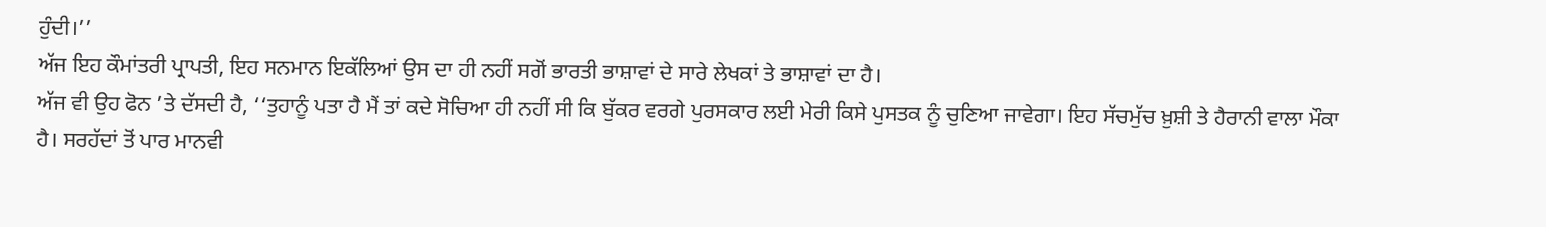ਹੁੰਦੀ।’’
ਅੱਜ ਇਹ ਕੌਮਾਂਤਰੀ ਪ੍ਰਾਪਤੀ, ਇਹ ਸਨਮਾਨ ਇਕੱਲਿਆਂ ਉਸ ਦਾ ਹੀ ਨਹੀਂ ਸਗੋਂ ਭਾਰਤੀ ਭਾਸ਼ਾਵਾਂ ਦੇ ਸਾਰੇ ਲੇਖਕਾਂ ਤੇ ਭਾਸ਼ਾਵਾਂ ਦਾ ਹੈ।
ਅੱਜ ਵੀ ਉਹ ਫੋਨ ’ਤੇ ਦੱਸਦੀ ਹੈ, ‘‘ਤੁਹਾਨੂੰ ਪਤਾ ਹੈ ਮੈਂ ਤਾਂ ਕਦੇ ਸੋਚਿਆ ਹੀ ਨਹੀਂ ਸੀ ਕਿ ਬੁੱਕਰ ਵਰਗੇ ਪੁਰਸਕਾਰ ਲਈ ਮੇਰੀ ਕਿਸੇ ਪੁਸਤਕ ਨੂੰ ਚੁਣਿਆ ਜਾਵੇਗਾ। ਇਹ ਸੱਚਮੁੱਚ ਖ਼ੁਸ਼ੀ ਤੇ ਹੈਰਾਨੀ ਵਾਲਾ ਮੌਕਾ ਹੈ। ਸਰਹੱਦਾਂ ਤੋਂ ਪਾਰ ਮਾਨਵੀ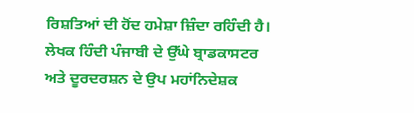ਰਿਸ਼ਤਿਆਂ ਦੀ ਹੋਂਦ ਹਮੇਸ਼ਾ ਜ਼ਿੰਦਾ ਰਹਿੰਦੀ ਹੈ।
ਲੇਖਕ ਹਿੰਦੀ ਪੰਜਾਬੀ ਦੇ ਉੱਘੇ ਬ੍ਰਾਡਕਾਸਟਰ ਅਤੇ ਦੂਰਦਰਸ਼ਨ ਦੇ ਉਪ ਮਹਾਂਨਿਦੇਸ਼ਕ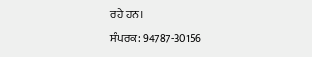ਰਹੇ ਹਨ।
ਸੰਪਰਕ: 94787-30156